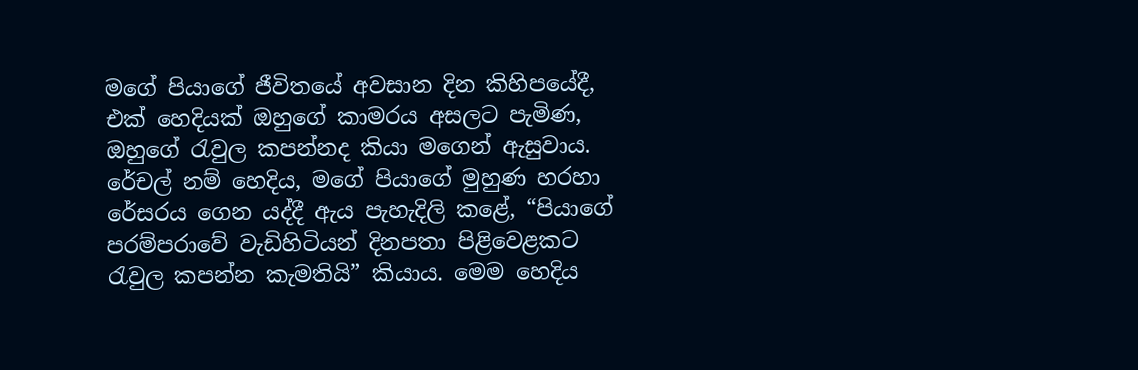මගේ පියාගේ ජීවිතයේ අවසාන දින කිහිපයේදී, එක් හෙදියක් ඔහුගේ කාමරය අසලට පැමිණ, ඔහුගේ රැවුල කපන්නද කියා මගෙන් ඇසුවාය. රේචල් නම් හෙදිය, මගේ පියාගේ මුහුණ හරහා රේසරය ගෙන යද්දී ඇය පැහැදිලි කළේ, “පියාගේ පරම්පරාවේ වැඩිහිටියන් දිනපතා පිළිවෙළකට රැවුල කපන්න කැමතියි” කියාය. මෙම හෙදිය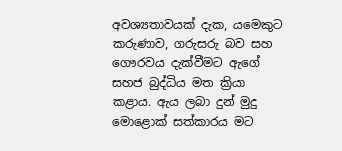අවශ්‍යතාවයක් දැක, යමෙකුට කරුණාව, ගරුසරු බව සහ ගෞරවය දැක්වීමට ඇගේ සහජ බුද්ධිය මත ක්‍රියා කළාය. ඇය ලබා දුන් මුදු මොළොක් සත්කාරය මට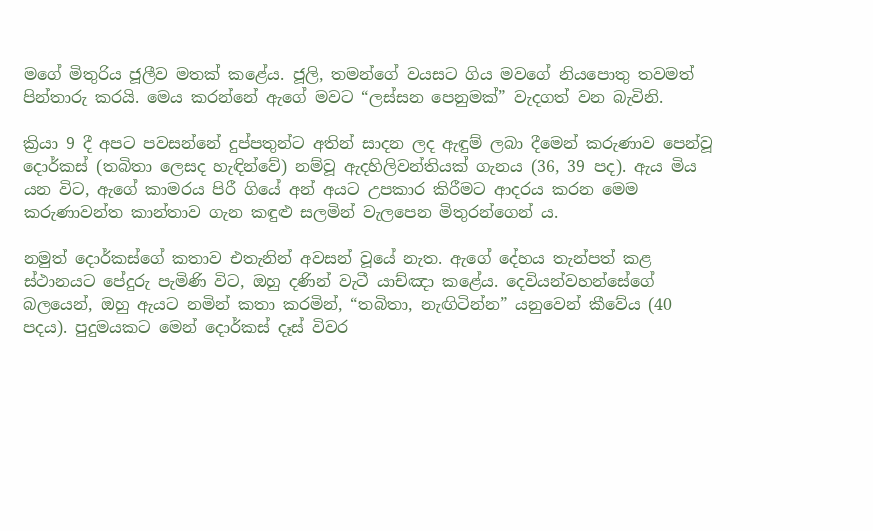මගේ මිතුරිය ජූලීව මතක් කළේය. ජූලි, තමන්ගේ වයසට ගිය මවගේ නියපොතු තවමත් පින්තාරු කරයි. මෙය කරන්නේ ඇගේ මවට “ලස්සන පෙනුමක්” වැදගත් වන බැවිනි.

ක්‍රියා 9 දී අපට පවසන්නේ දුප්පතුන්ට අතින් සාදන ලද ඇඳුම් ලබා දීමෙන් කරුණාව පෙන්වූ දොර්කස් (තබිතා ලෙසද හැඳින්වේ) නම්වූ ඇදහිලිවන්තියක් ගැනය (36, 39 පද). ඇය මිය යන විට, ඇගේ කාමරය පිරී ගියේ අන් අයට උපකාර කිරීමට ආදරය කරන මෙම කරුණාවන්ත කාන්තාව ගැන කඳුළු සලමින් වැලපෙන මිතුරන්ගෙන් ය.

නමුත් දොර්කස්ගේ කතාව එතැනින් අවසන් වූයේ නැත. ඇගේ දේහය තැන්පත් කළ ස්ථානයට පේදුරු පැමිණි විට, ඔහු දණින් වැටී යාච්ඤා කළේය. දෙවියන්වහන්සේගේ බලයෙන්, ඔහු ඇයට නමින් කතා කරමින්, “තබිතා, නැඟිටින්න” යනුවෙන් කීවේය (40 පදය). පුදුමයකට මෙන් දොර්කස් දෑස් විවර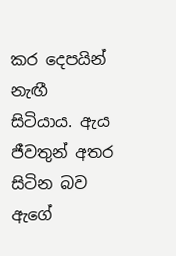කර දෙපයින් නැඟී සිටියාය. ඇය ජීවතුන් අතර සිටින බව ඇගේ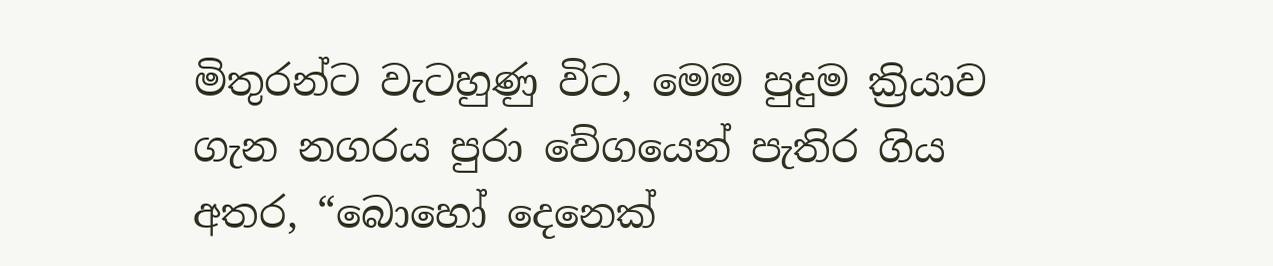මිතුරන්ට වැටහුණු විට, මෙම පුදුම ක්‍රියාව ගැන නගරය පුරා වේගයෙන් පැතිර ගිය අතර, “බොහෝ දෙනෙක්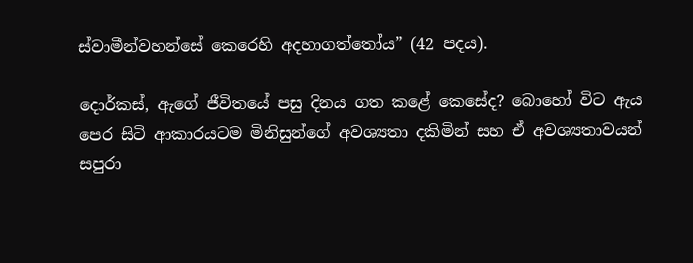ස්වාමීන්වහන්සේ කෙරෙහි අදහාගත්තෝය” (42 පදය).

දොර්කස්, ඇගේ ජීවිතයේ පසු දිනය ගත කළේ කෙසේද? බොහෝ විට ඇය පෙර සිටි ආකාරයටම මිනිසුන්ගේ අවශ්‍යතා දකිමින් සහ ඒ අවශ්‍යතාවයන් සපුරා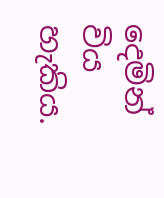දෙමින් විය හැකිය.